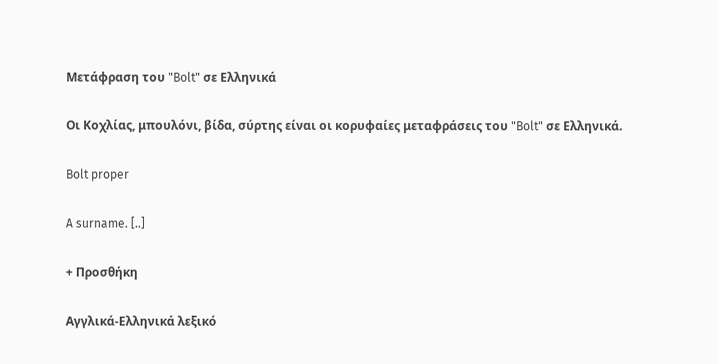Μετάφραση του "Bolt" σε Ελληνικά

Οι Κοχλίας, μπουλόνι, βίδα, σύρτης είναι οι κορυφαίες μεταφράσεις του "Bolt" σε Ελληνικά.

Bolt proper

A surname. [..]

+ Προσθήκη

Αγγλικά-Ελληνικά λεξικό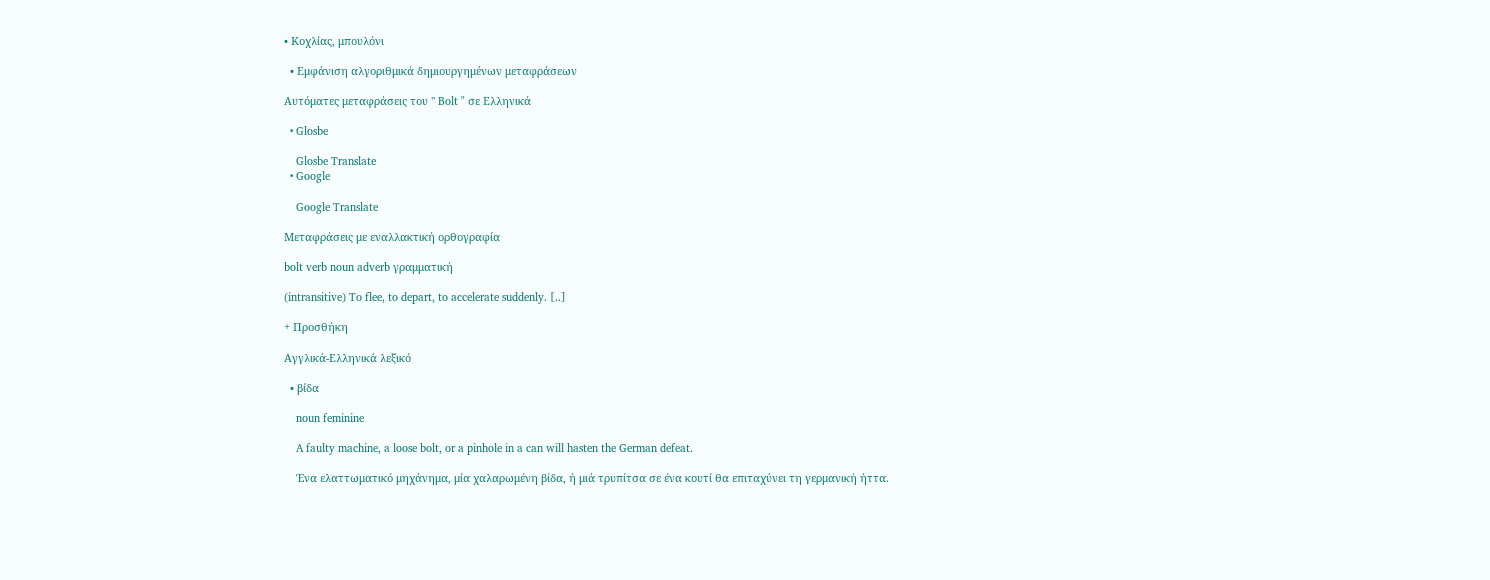• Κοχλίας, μπουλόνι

  • Εμφάνιση αλγοριθμικά δημιουργημένων μεταφράσεων

Αυτόματες μεταφράσεις του " Bolt " σε Ελληνικά

  • Glosbe

    Glosbe Translate
  • Google

    Google Translate

Μεταφράσεις με εναλλακτική ορθογραφία

bolt verb noun adverb γραμματική

(intransitive) To flee, to depart, to accelerate suddenly. [..]

+ Προσθήκη

Αγγλικά-Ελληνικά λεξικό

  • βίδα

    noun feminine

    A faulty machine, a loose bolt, or a pinhole in a can will hasten the German defeat.

    Ένα ελαττωματικό μηχάνημα, μία χαλαρωμένη βίδα, ή μιά τρυπίτσα σε ένα κουτί θα επιταχύνει τη γερμανική ήττα.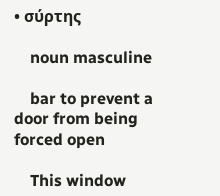• σύρτης

    noun masculine

    bar to prevent a door from being forced open

    This window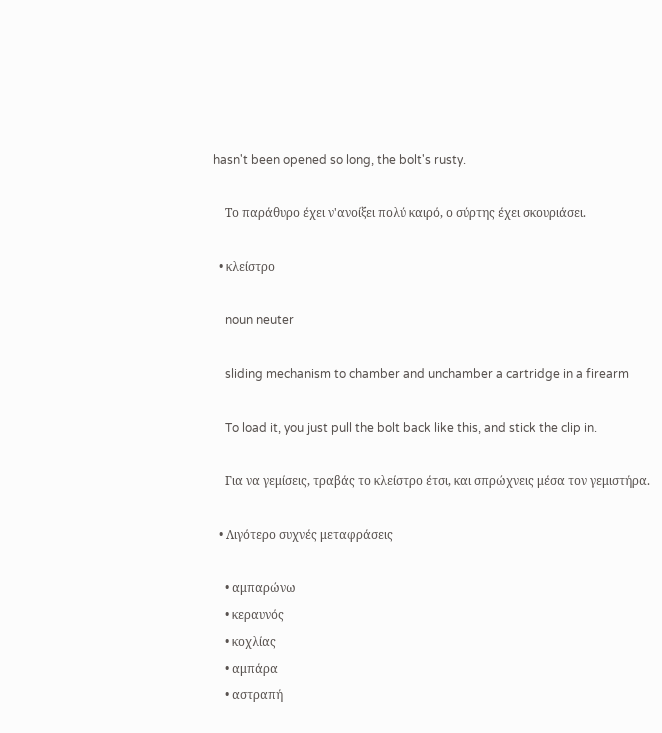hasn't been opened so long, the bolt's rusty.

    Το παράθυρο έχει ν'ανοίξει πολύ καιρό, ο σύρτης έχει σκουριάσει.

  • κλείστρο

    noun neuter

    sliding mechanism to chamber and unchamber a cartridge in a firearm

    To load it, you just pull the bolt back like this, and stick the clip in.

    Για να γεμίσεις, τραβάς το κλείστρο έτσι, και σπρώχνεις μέσα τον γεμιστήρα.

  • Λιγότερο συχνές μεταφράσεις

    • αμπαρώνω
    • κεραυνός
    • κοχλίας
    • αμπάρα
    • αστραπή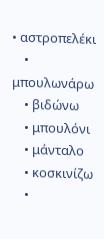• αστροπελέκι
    • μπουλωνάρω
    • βιδώνω
    • μπουλόνι
    • μάνταλο
    • κοσκινίζω
    •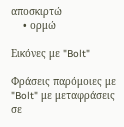αποσκιρτώ
    • ορμώ

Εικόνες με "Bolt"

Φράσεις παρόμοιες με "Bolt" με μεταφράσεις σε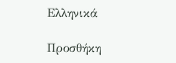Ελληνικά

Προσθήκη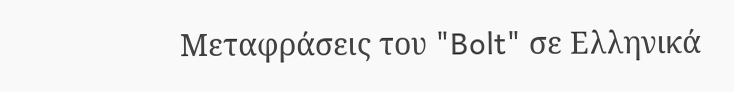Μεταφράσεις του "Bolt" σε Ελληνικά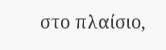στο πλαίσιο,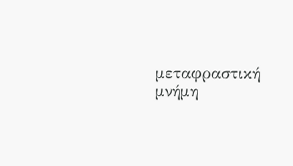μεταφραστική μνήμη